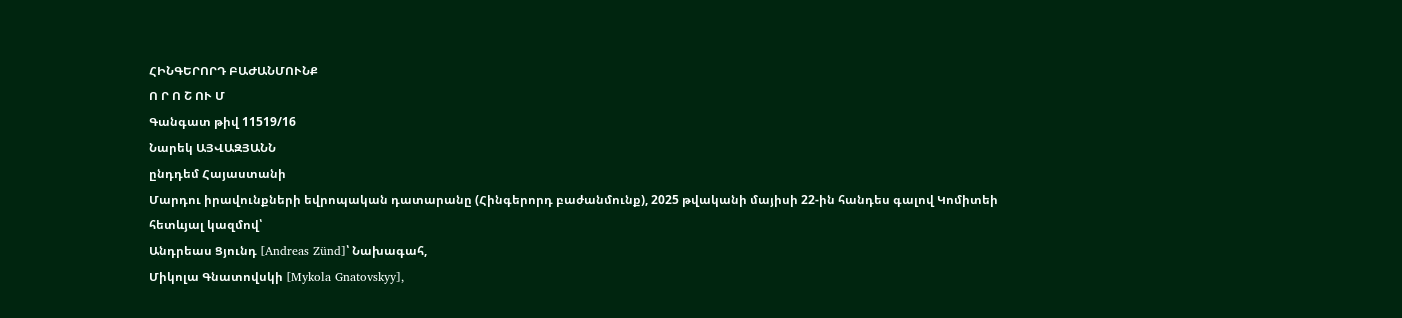ՀԻՆԳԵՐՈՐԴ ԲԱԺԱՆՄՈՒՆՔ
Ո Ր Ո Շ ՈՒ Մ
Գանգատ թիվ 11519/16
Նարեկ ԱՅՎԱԶՅԱՆՆ
ընդդեմ Հայաստանի
Մարդու իրավունքների եվրոպական դատարանը (Հինգերորդ բաժանմունք), 2025 թվականի մայիսի 22-ին հանդես գալով Կոմիտեի հետևյալ կազմով՝
Անդրեաս Ցյունդ [Andreas Zünd]՝ Նախագահ,
Միկոլա Գնատովսկի [Mykola Gnatovskyy],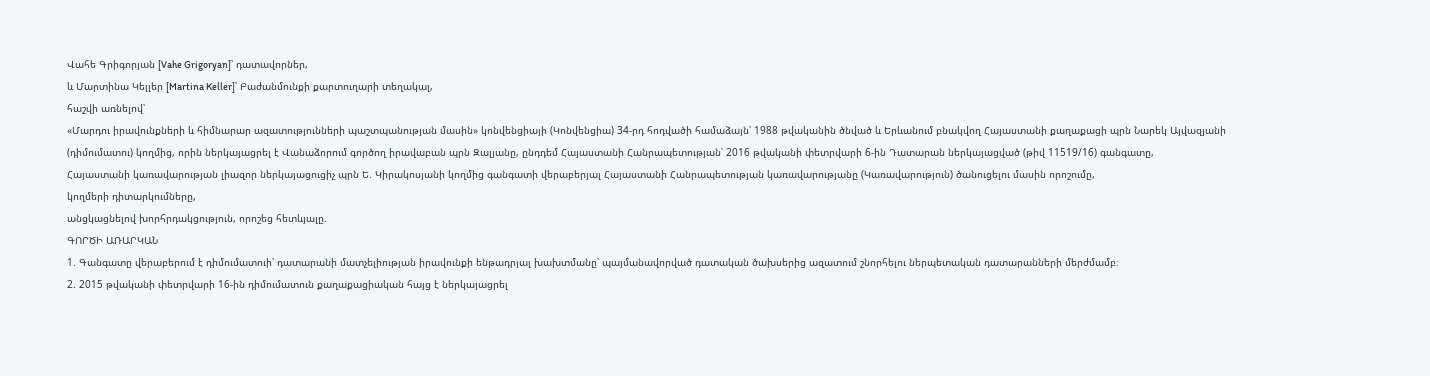Վահե Գրիգորյան [Vahe Grigoryan]՝ դատավորներ,
և Մարտինա Կելլեր [Martina Keller]՝ Բաժանմունքի քարտուղարի տեղակալ,
հաշվի առնելով՝
«Մարդու իրավունքների և հիմնարար ազատությունների պաշտպանության մասին» կոնվենցիայի (Կոնվենցիա) 34-րդ հոդվածի համաձայն՝ 1988 թվականին ծնված և Երևանում բնակվող Հայաստանի քաղաքացի պրն Նարեկ Այվազյանի (դիմումատու) կողմից, որին ներկայացրել է Վանաձորում գործող իրավաբան պրն Զալյանը, ընդդեմ Հայաստանի Հանրապետության՝ 2016 թվականի փետրվարի 6-ին Դատարան ներկայացված (թիվ 11519/16) գանգատը,
Հայաստանի կառավարության լիազոր ներկայացուցիչ պրն Ե. Կիրակոսյանի կողմից գանգատի վերաբերյալ Հայաստանի Հանրապետության կառավարությանը (Կառավարություն) ծանուցելու մասին որոշումը,
կողմերի դիտարկումները,
անցկացնելով խորհրդակցություն, որոշեց հետևյալը.
ԳՈՐԾԻ ԱՌԱՐԿԱՆ
1. Գանգատը վերաբերում է դիմումատուի՝ դատարանի մատչելիության իրավունքի ենթադրյալ խախտմանը՝ պայմանավորված դատական ծախսերից ազատում շնորհելու ներպետական դատարանների մերժմամբ։
2. 2015 թվականի փետրվարի 16-ին դիմումատուն քաղաքացիական հայց է ներկայացրել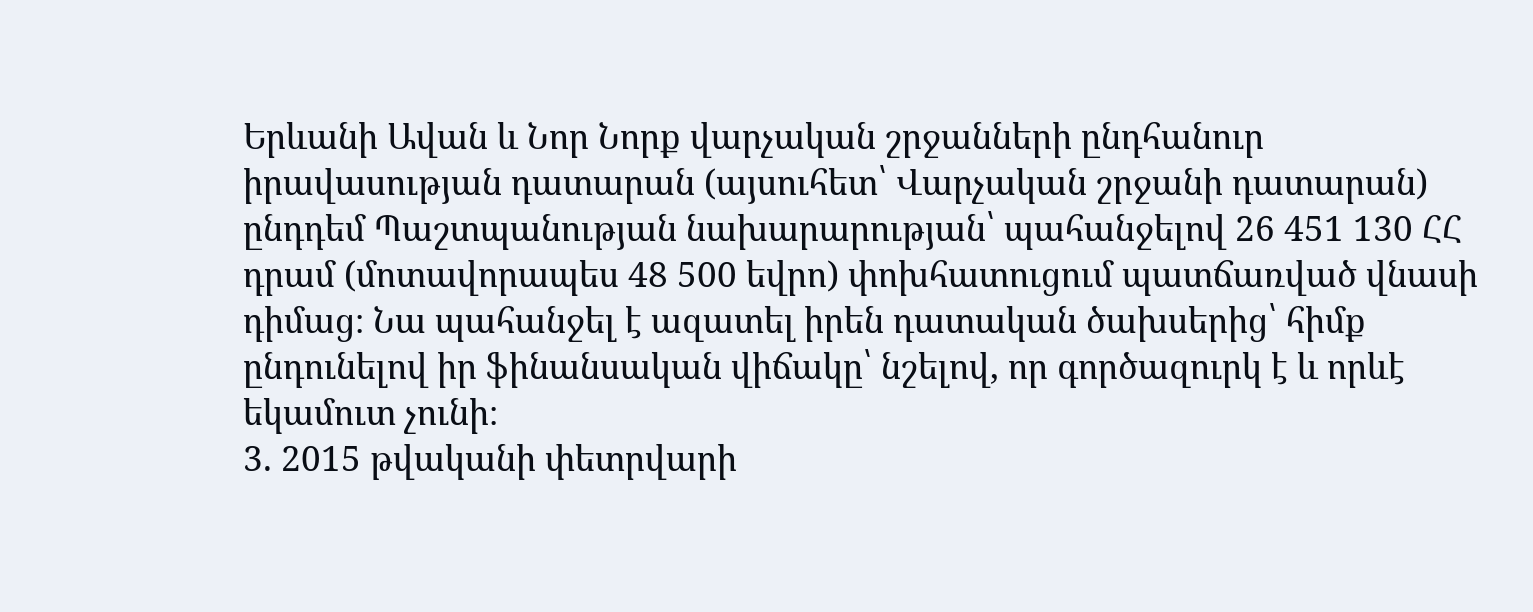Երևանի Ավան և Նոր Նորք վարչական շրջանների ընդհանուր իրավասության դատարան (այսուհետ՝ Վարչական շրջանի դատարան) ընդդեմ Պաշտպանության նախարարության՝ պահանջելով 26 451 130 ՀՀ դրամ (մոտավորապես 48 500 եվրո) փոխհատուցում պատճառված վնասի դիմաց։ Նա պահանջել է ազատել իրեն դատական ծախսերից՝ հիմք ընդունելով իր ֆինանսական վիճակը՝ նշելով, որ գործազուրկ է և որևէ եկամուտ չունի։
3. 2015 թվականի փետրվարի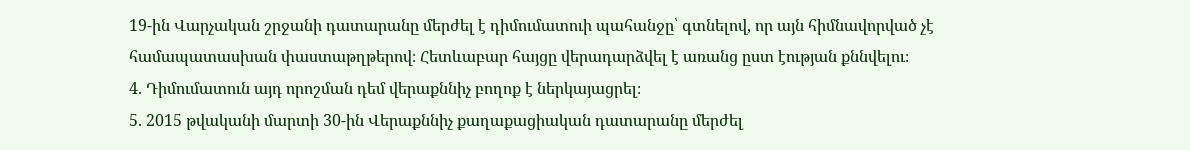19-ին Վարչական շրջանի դատարանը մերժել է դիմումատուի պահանջը՝ գտնելով, որ այն հիմնավորված չէ համապատասխան փաստաթղթերով։ Հետևաբար հայցը վերադարձվել է առանց ըստ էության քննվելու։
4. Դիմումատուն այդ որոշման դեմ վերաքննիչ բողոք է ներկայացրել։
5. 2015 թվականի մարտի 30-ին Վերաքննիչ քաղաքացիական դատարանը մերժել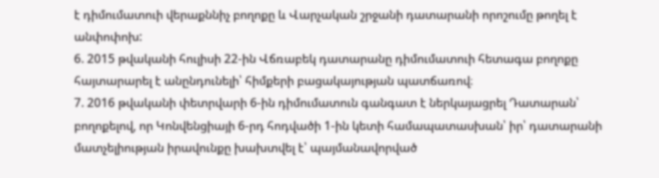է դիմումատուի վերաքննիչ բողոքը և Վարչական շրջանի դատարանի որոշումը թողել է անփոփոխ:
6. 2015 թվականի հուլիսի 22-ին Վճռաբեկ դատարանը դիմումատուի հետագա բողոքը հայտարարել է անընդունելի՝ հիմքերի բացակայության պատճառով։
7. 2016 թվականի փետրվարի 6-ին դիմումատուն գանգատ է ներկայացրել Դատարան՝ բողոքելով, որ Կոնվենցիայի 6-րդ հոդվածի 1-ին կետի համապատասխան՝ իր՝ դատարանի մատչելիության իրավունքը խախտվել է՝ պայմանավորված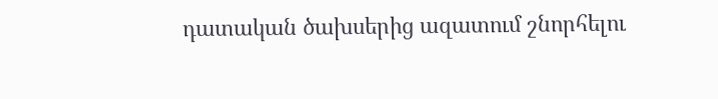դատական ծախսերից ազատում շնորհելու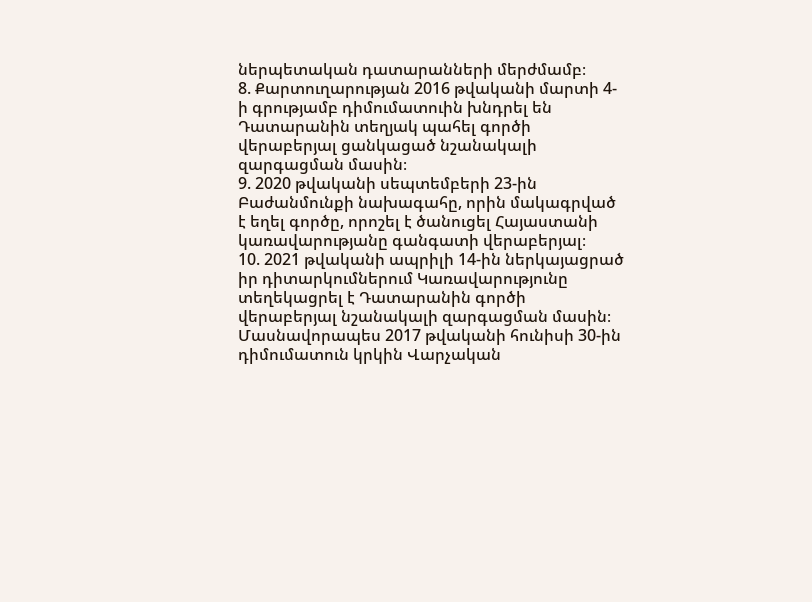ներպետական դատարանների մերժմամբ։
8. Քարտուղարության 2016 թվականի մարտի 4-ի գրությամբ դիմումատուին խնդրել են Դատարանին տեղյակ պահել գործի վերաբերյալ ցանկացած նշանակալի զարգացման մասին։
9. 2020 թվականի սեպտեմբերի 23-ին Բաժանմունքի նախագահը, որին մակագրված է եղել գործը, որոշել է ծանուցել Հայաստանի կառավարությանը գանգատի վերաբերյալ։
10. 2021 թվականի ապրիլի 14-ին ներկայացրած իր դիտարկումներում Կառավարությունը տեղեկացրել է Դատարանին գործի վերաբերյալ նշանակալի զարգացման մասին։ Մասնավորապես 2017 թվականի հունիսի 30-ին դիմումատուն կրկին Վարչական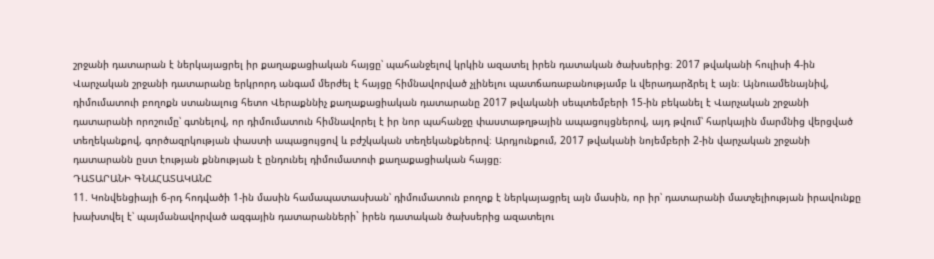շրջանի դատարան է ներկայացրել իր քաղաքացիական հայցը՝ պահանջելով կրկին ազատել իրեն դատական ծախսերից։ 2017 թվականի հուլիսի 4-ին Վարչական շրջանի դատարանը երկրորդ անգամ մերժել է հայցը հիմնավորված չլինելու պատճառաբանությամբ և վերադարձրել է այն։ Այնուամենայնիվ, դիմումատուի բողոքն ստանալուց հետո Վերաքննիչ քաղաքացիական դատարանը 2017 թվականի սեպտեմբերի 15-ին բեկանել է Վարչական շրջանի դատարանի որոշումը՝ գտնելով, որ դիմումատուն հիմնավորել է իր նոր պահանջը փաստաթղթային ապացույցներով, այդ թվում՝ հարկային մարմնից վերցված տեղեկանքով, գործազրկության փաստի ապացույցով և բժշկական տեղեկանքներով։ Արդյունքում, 2017 թվականի նոյեմբերի 2-ին վարչական շրջանի դատարանն ըստ էության քննության է ընդունել դիմումատուի քաղաքացիական հայցը։
ԴԱՏԱՐԱՆԻ ԳՆԱՀԱՏԱԿԱՆԸ
11. Կոնվենցիայի 6-րդ հոդվածի 1-ին մասին համապատասխան՝ դիմումատուն բողոք է ներկայացրել այն մասին, որ իր՝ դատարանի մատչելիության իրավունքը խախտվել է՝ պայմանավորված ազգային դատարանների` իրեն դատական ծախսերից ազատելու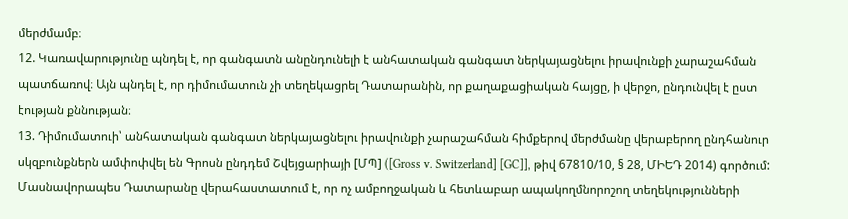մերժմամբ։
12. Կառավարությունը պնդել է, որ գանգատն անընդունելի է անհատական գանգատ ներկայացնելու իրավունքի չարաշահման պատճառով։ Այն պնդել է, որ դիմումատուն չի տեղեկացրել Դատարանին, որ քաղաքացիական հայցը, ի վերջո, ընդունվել է ըստ էության քննության։
13. Դիմումատուի՝ անհատական գանգատ ներկայացնելու իրավունքի չարաշահման հիմքերով մերժմանը վերաբերող ընդհանուր սկզբունքներն ամփոփվել են Գրոսն ընդդեմ Շվեյցարիայի [ՄՊ] ([Gross v. Switzerland] [GC]], թիվ 67810/10, § 28, ՄԻԵԴ 2014) գործում: Մասնավորապես Դատարանը վերահաստատում է, որ ոչ ամբողջական և հետևաբար ապակողմնորոշող տեղեկությունների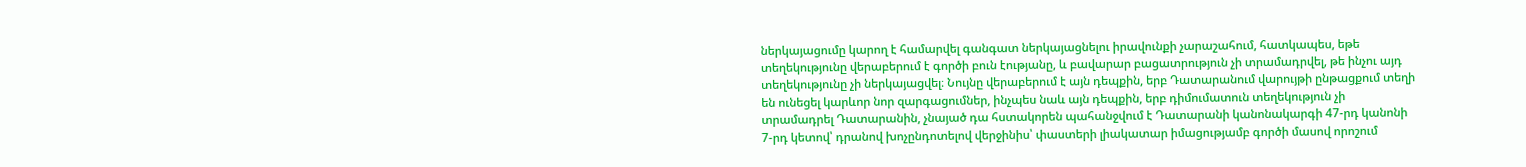ներկայացումը կարող է համարվել գանգատ ներկայացնելու իրավունքի չարաշահում, հատկապես, եթե տեղեկությունը վերաբերում է գործի բուն էությանը, և բավարար բացատրություն չի տրամադրվել, թե ինչու այդ տեղեկությունը չի ներկայացվել։ Նույնը վերաբերում է այն դեպքին, երբ Դատարանում վարույթի ընթացքում տեղի են ունեցել կարևոր նոր զարգացումներ, ինչպես նաև այն դեպքին, երբ դիմումատուն տեղեկություն չի տրամադրել Դատարանին, չնայած դա հստակորեն պահանջվում է Դատարանի կանոնակարգի 47-րդ կանոնի 7-րդ կետով՝ դրանով խոչընդոտելով վերջինիս՝ փաստերի լիակատար իմացությամբ գործի մասով որոշում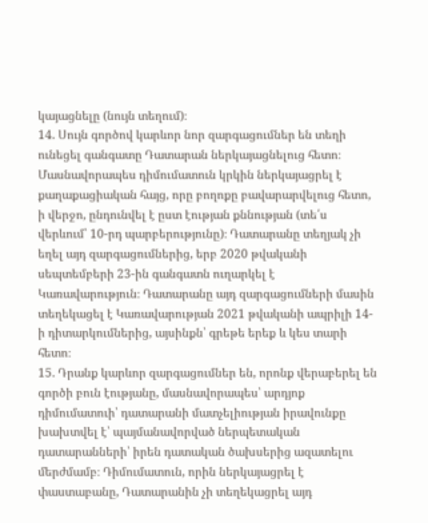կայացնելը (նույն տեղում)։
14. Սույն գործով կարևոր նոր զարգացումներ են տեղի ունեցել գանգատը Դատարան ներկայացնելուց հետո։ Մասնավորապես դիմումատուն կրկին ներկայացրել է քաղաքացիական հայց, որը բողոքը բավարարվելուց հետո, ի վերջո, ընդունվել է ըստ էության քննության (տե՛ս վերևում՝ 10-րդ պարբերությունը)։ Դատարանը տեղյակ չի եղել այդ զարգացումներից, երբ 2020 թվականի սեպտեմբերի 23-ին գանգատն ուղարկել է Կառավարություն։ Դատարանը այդ զարգացումների մասին տեղեկացել է Կառավարության 2021 թվականի ապրիլի 14-ի դիտարկումներից, այսինքն՝ գրեթե երեք և կես տարի հետո։
15. Դրանք կարևոր զարգացումներ են, որոնք վերաբերել են գործի բուն էությանը, մասնավորապես՝ արդյոք դիմումատուի՝ դատարանի մատչելիության իրավունքը խախտվել է՝ պայմանավորված ներպետական դատարանների՝ իրեն դատական ծախսերից ազատելու մերժմամբ։ Դիմումատուն, որին ներկայացրել է փաստաբանը, Դատարանին չի տեղեկացրել այդ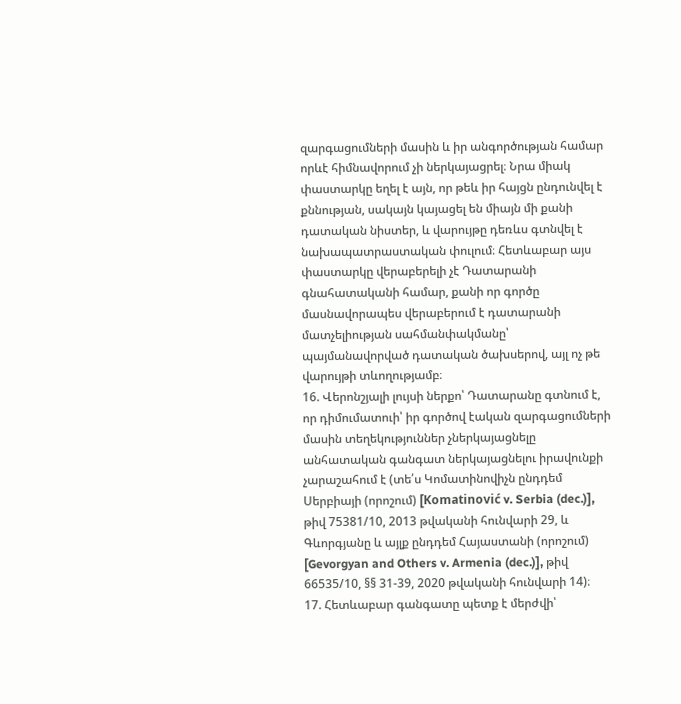զարգացումների մասին և իր անգործության համար որևէ հիմնավորում չի ներկայացրել։ Նրա միակ փաստարկը եղել է այն, որ թեև իր հայցն ընդունվել է քննության, սակայն կայացել են միայն մի քանի դատական նիստեր, և վարույթը դեռևս գտնվել է նախապատրաստական փուլում։ Հետևաբար այս փաստարկը վերաբերելի չէ Դատարանի գնահատականի համար, քանի որ գործը մասնավորապես վերաբերում է դատարանի մատչելիության սահմանփակմանը՝ պայմանավորված դատական ծախսերով, այլ ոչ թե վարույթի տևողությամբ։
16. Վերոնշյալի լույսի ներքո՝ Դատարանը գտնում է, որ դիմումատուի՝ իր գործով էական զարգացումների մասին տեղեկություններ չներկայացնելը անհատական գանգատ ներկայացնելու իրավունքի չարաշահում է (տե՛ս Կոմատինովիչն ընդդեմ Սերբիայի (որոշում) [Komatinović v. Serbia (dec.)], թիվ 75381/10, 2013 թվականի հունվարի 29, և Գևորգյանը և այլք ընդդեմ Հայաստանի (որոշում) [Gevorgyan and Others v. Armenia (dec.)], թիվ 66535/10, §§ 31-39, 2020 թվականի հունվարի 14)։
17. Հետևաբար գանգատը պետք է մերժվի՝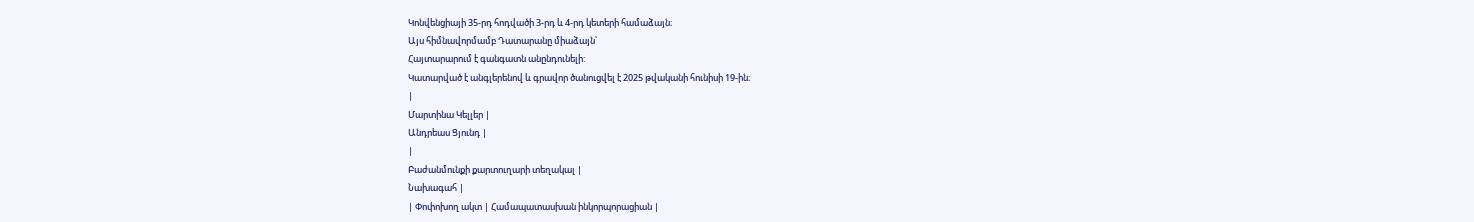Կոնվենցիայի 35-րդ հոդվածի 3-րդ և 4-րդ կետերի համաձայն։
Այս հիմնավորմամբ Դատարանը միաձայն՝
Հայտարարում է գանգատն անընդունելի:
Կատարված է անգլերենով և գրավոր ծանուցվել է 2025 թվականի հունիսի 19-ին։
|
Մարտինա Կելլեր |
Անդրեաս Ցյունդ |
|
Բաժանմունքի քարտուղարի տեղակալ |
Նախագահ |
| Փոփոխող ակտ | Համապատասխան ինկորպորացիան |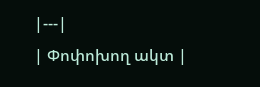|---|
| Փոփոխող ակտ |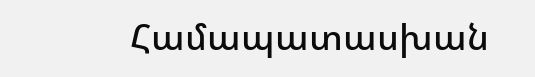Համապատասխան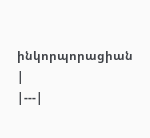ինկորպորացիան |
|---|